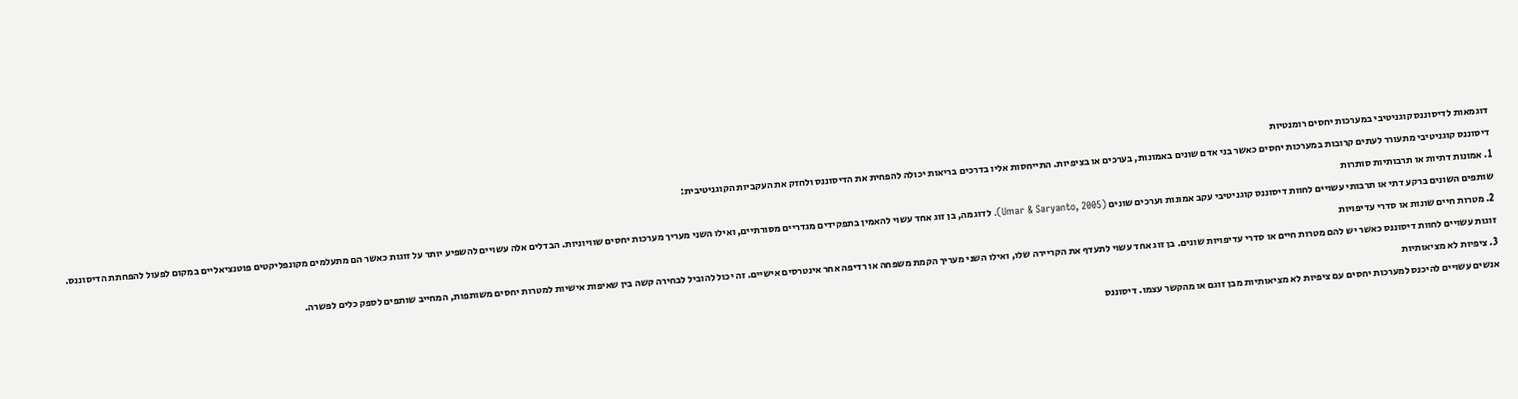דוגמאות לדיסוננס קוגניטיבי במערכות יחסים רומנטיות
דיסוננס קוגניטיבי מתעורר לעתים קרובות במערכות יחסים כאשר בני אדם שונים באמונות, בערכים או בציפיות. התייחסות אליו בדרכים בריאות יכולה להפחית את הדיסוננס ולחזק את העקביות הקוגניטיבית:
1. אמונות דתיות או תרבותיות סותרות
שותפים השונים ברקע דתי או תרבותי עשויים לחוות דיסוננס קוגניטיבי עקב אמונות וערכים שונים (Umar & Saryanto, 2005). לדוגמה, בן זוג אחד עשוי להאמין בתפקידים מגדריים מסורתיים, ואילו השני מעריך מערכות יחסים שוויוניות. הבדלים אלה עשויים להשפיע יותר על זוגות כאשר הם מתעלמים מקונפליקטים פוטנציאליים במקום לפעול להפחתת הדיסוננס.
2. מטרות חיים שונות או סדרי עדיפויות
זוגות עשויים לחוות דיסוננס כאשר יש להם מטרות חיים או סדרי עדיפויות שונים. בן זוג אחד עשוי לתעדף את הקריירה שלו, ואילו השני מעריך הקמת משפחה או רדיפה אחר אינטרסים אישיים. זה יכול להוביל לבחירה קשה בין שאיפות אישיות למטרות יחסים משותפות, המחייב שותפים לספק כלים לפשרה.
3. ציפיות לא מציאותיות
אנשים עשויים להיכנס למערכות יחסים עם ציפיות לא מציאותיות מבן זוגם או מהקשר עצמו. דיסוננס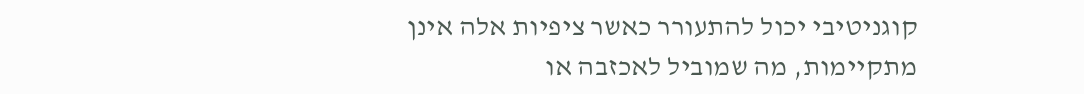קוגניטיבי יכול להתעורר כאשר ציפיות אלה אינן מתקיימות, מה שמוביל לאכזבה או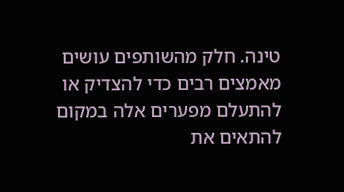טינה. חלק מהשותפים עושים מאמצים רבים כדי להצדיק או להתעלם מפערים אלה במקום להתאים את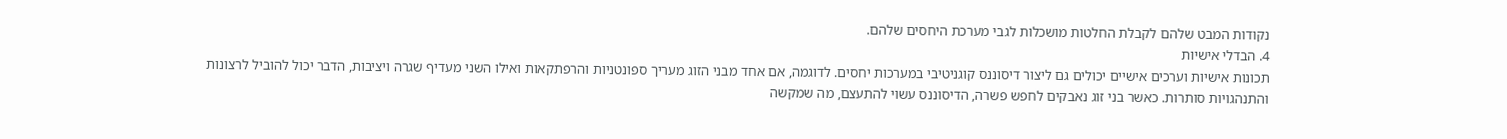נקודות המבט שלהם לקבלת החלטות מושכלות לגבי מערכת היחסים שלהם.
4. הבדלי אישיות
תכונות אישיות וערכים אישיים יכולים גם ליצור דיסוננס קוגניטיבי במערכות יחסים. לדוגמה, אם אחד מבני הזוג מעריך ספונטניות והרפתקאות ואילו השני מעדיף שגרה ויציבות, הדבר יכול להוביל לרצונות והתנהגויות סותרות. כאשר בני זוג נאבקים לחפש פשרה, הדיסוננס עשוי להתעצם, מה שמקשה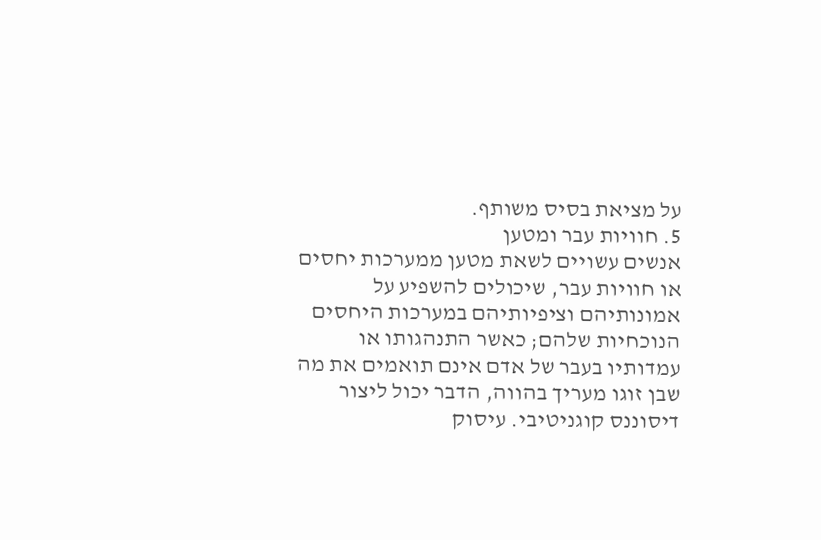על מציאת בסיס משותף.
5. חוויות עבר ומטען
אנשים עשויים לשאת מטען ממערכות יחסים או חוויות עבר, שיכולים להשפיע על אמונותיהם וציפיותיהם במערכות היחסים הנוכחיות שלהם; כאשר התנהגותו או עמדותיו בעבר של אדם אינם תואמים את מה שבן זוגו מעריך בהווה, הדבר יכול ליצור דיסוננס קוגניטיבי. עיסוק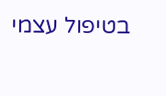בטיפול עצמי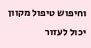וחיפוש טיפול מקוון יכול לעזור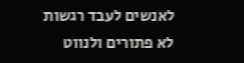לאנשים לעבד רגשות לא פתורים ולנווט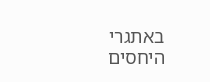באתגרי היחסים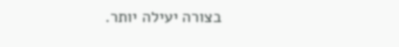בצורה יעילה יותר.